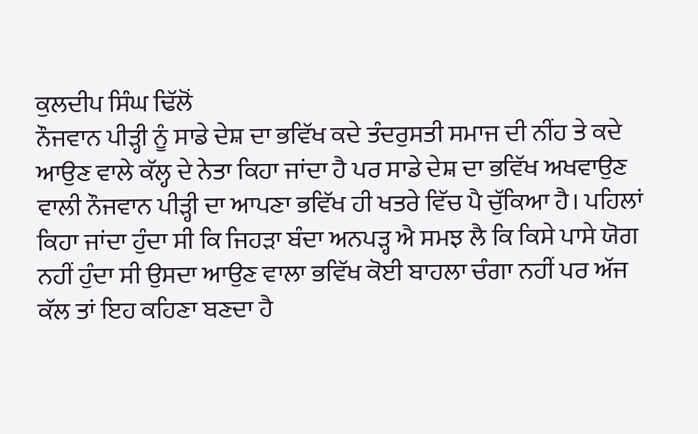ਕੁਲਦੀਪ ਸਿੰਘ ਢਿੱਲੋਂ
ਨੌਜਵਾਨ ਪੀੜ੍ਹੀ ਨੂੰ ਸਾਡੇ ਦੇਸ਼ ਦਾ ਭਵਿੱਖ ਕਦੇ ਤੰਦਰੁਸਤੀ ਸਮਾਜ ਦੀ ਨੀਂਹ ਤੇ ਕਦੇ ਆਉਣ ਵਾਲੇ ਕੱਲ੍ਹ ਦੇ ਨੇਤਾ ਕਿਹਾ ਜਾਂਦਾ ਹੈ ਪਰ ਸਾਡੇ ਦੇਸ਼ ਦਾ ਭਵਿੱਖ ਅਖਵਾਉਣ ਵਾਲੀ ਨੌਜਵਾਨ ਪੀੜ੍ਹੀ ਦਾ ਆਪਣਾ ਭਵਿੱਖ ਹੀ ਖਤਰੇ ਵਿੱਚ ਪੈ ਚੁੱਕਿਆ ਹੈ। ਪਹਿਲਾਂ ਕਿਹਾ ਜਾਂਦਾ ਹੁੰਦਾ ਸੀ ਕਿ ਜਿਹੜਾ ਬੰਦਾ ਅਨਪੜ੍ਹ ਐ ਸਮਝ ਲੈ ਕਿ ਕਿਸੇ ਪਾਸੇ ਯੋਗ ਨਹੀਂ ਹੁੰਦਾ ਸੀ ਉਸਦਾ ਆਉਣ ਵਾਲਾ ਭਵਿੱਖ ਕੋਈ ਬਾਹਲਾ ਚੰਗਾ ਨਹੀਂ ਪਰ ਅੱਜ ਕੱਲ ਤਾਂ ਇਹ ਕਹਿਣਾ ਬਣਦਾ ਹੈ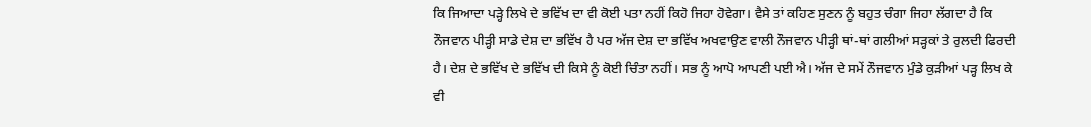ਕਿ ਜਿਆਦਾ ਪੜ੍ਹੇ ਲਿਖੇ ਦੇ ਭਵਿੱਖ ਦਾ ਵੀ ਕੋਈ ਪਤਾ ਨਹੀਂ ਕਿਹੋ ਜਿਹਾ ਹੋਵੇਗਾ। ਵੈਸੇ ਤਾਂ ਕਹਿਣ ਸੁਣਨ ਨੂੰ ਬਹੁਤ ਚੰਗਾ ਜਿਹਾ ਲੱਗਦਾ ਹੈ ਕਿ ਨੌਜਵਾਨ ਪੀੜ੍ਹੀ ਸਾਡੇ ਦੇਸ਼ ਦਾ ਭਵਿੱਖ ਹੈ ਪਰ ਅੱਜ ਦੇਸ਼ ਦਾ ਭਵਿੱਖ ਅਖਵਾਉਣ ਵਾਲੀ ਨੌਜਵਾਨ ਪੀੜ੍ਹੀ ਥਾਂ-ਥਾਂ ਗਲੀਆਂ ਸੜ੍ਹਕਾਂ ਤੇ ਰੁਲਦੀ ਫਿਰਦੀ ਹੈ। ਦੇਸ਼ ਦੇ ਭਵਿੱਖ ਦੇ ਭਵਿੱਖ ਦੀ ਕਿਸੇ ਨੂੰ ਕੋਈ ਚਿੰਤਾ ਨਹੀਂ। ਸਭ ਨੂੰ ਆਪੋ ਆਪਣੀ ਪਈ ਐ। ਅੱਜ ਦੇ ਸਮੇਂ ਨੌਜਵਾਨ ਮੁੰਡੇ ਕੁੜੀਆਂ ਪੜ੍ਹ ਲਿਖ ਕੇ ਵੀ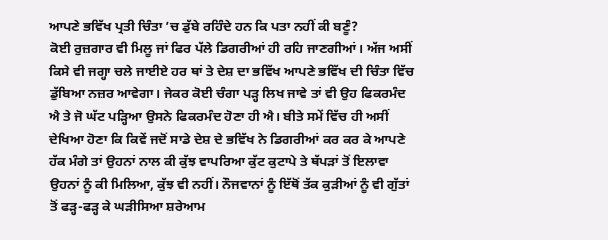ਆਪਣੇ ਭਵਿੱਖ ਪ੍ਰਤੀ ਚਿੰਤਾ ’ਚ ਡੁੱਬੇ ਰਹਿੰਦੇ ਹਨ ਕਿ ਪਤਾ ਨਹੀਂ ਕੀ ਬਣੂੰ?
ਕੋਈ ਰੁਜ਼ਗਾਰ ਵੀ ਮਿਲੂ ਜਾਂ ਫਿਰ ਪੱਲੇ ਡਿਗਰੀਆਂ ਹੀ ਰਹਿ ਜਾਣਗੀਆਂ। ਅੱਜ ਅਸੀਂ ਕਿਸੇ ਵੀ ਜਗ੍ਹਾ ਚਲੇ ਜਾਈਏ ਹਰ ਥਾਂ ਤੇ ਦੇਸ਼ ਦਾ ਭਵਿੱਖ ਆਪਣੇ ਭਵਿੱਖ ਦੀ ਚਿੰਤਾ ਵਿੱਚ ਡੁੱਬਿਆ ਨਜ਼ਰ ਆਵੇਗਾ। ਜੇਕਰ ਕੋਈ ਚੰਗਾ ਪੜ੍ਹ ਲਿਖ ਜਾਵੇ ਤਾਂ ਵੀ ਉਹ ਫਿਕਰਮੰਦ ਐ ਤੇ ਜੋ ਘੱਟ ਪੜ੍ਹਿਆ ਉਸਨੇ ਫਿਕਰਮੰਦ ਹੋਣਾ ਹੀ ਐ। ਬੀਤੇ ਸਮੇਂ ਵਿੱਚ ਹੀ ਅਸੀਂ ਦੇਖਿਆ ਹੋਣਾ ਕਿ ਕਿਵੇਂ ਜਦੋਂ ਸਾਡੇ ਦੇਸ਼ ਦੇ ਭਵਿੱਖ ਨੇ ਡਿਗਰੀਆਂ ਕਰ ਕਰ ਕੇ ਆਪਣੇ ਹੱਕ ਮੰਗੇ ਤਾਂ ਉਹਨਾਂ ਨਾਲ ਕੀ ਕੁੱਝ ਵਾਪਰਿਆ ਕੁੱਟ ਕੁਟਾਪੇ ਤੇ ਥੱਪੜਾਂ ਤੋਂ ਇਲਾਵਾ ਉਹਨਾਂ ਨੂੰ ਕੀ ਮਿਲਿਆ, ਕੁੱਝ ਵੀ ਨਹੀਂ। ਨੌਜਵਾਨਾਂ ਨੂੰ ਇੱਥੋਂ ਤੱਕ ਕੁੜੀਆਂ ਨੂੰ ਵੀ ਗੁੱਤਾਂ ਤੋਂ ਫੜ੍ਹ-ਫੜ੍ਹ ਕੇ ਘੜੀਸਿਆ ਸ਼ਰੇਆਮ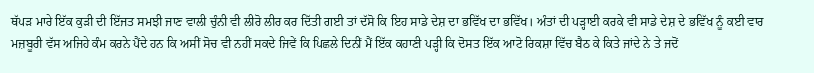ਥੱਪੜ ਮਾਰੇ ਇੱਕ ਕੁੜੀ ਦੀ ਇੱਜਤ ਸਮਝੀ ਜਾਣ ਵਾਲੀ ਚੁੰਨੀ ਵੀ ਲੀਰੋ ਲੀਰ ਕਰ ਦਿੱਤੀ ਗਈ ਤਾਂ ਦੱਸੋ ਕਿ ਇਹ ਸਾਡੇ ਦੇਸ਼ ਦਾ ਭਵਿੱਖ ਦਾ ਭਵਿੱਖ। ਅੰਤਾਂ ਦੀ ਪੜ੍ਹਾਈ ਕਰਕੇ ਵੀ ਸਾਡੇ ਦੇਸ਼ ਦੇ ਭਵਿੱਖ ਨੂੰ ਕਈ ਵਾਰ ਮਜ਼ਬੂਰੀ ਵੱਸ ਅਜਿਹੇ ਕੰਮ ਕਰਨੇ ਪੈਂਦੇ ਹਨ ਕਿ ਅਸੀਂ ਸੋਚ ਵੀ ਨਹੀਂ ਸਕਦੇ ਜਿਵੇਂ ਕਿ ਪਿਛਲੇ ਦਿਨੀਂ ਮੈਂ ਇੱਕ ਕਹਾਣੀ ਪੜ੍ਹੀ ਕਿ ਦੋਸਤ ਇੱਕ ਆਟੋ ਰਿਕਸ਼ਾ ਵਿੱਚ ਬੈਠ ਕੇ ਕਿਤੇ ਜਾਂਦੇ ਨੇ ਤੇ ਜਦੋਂ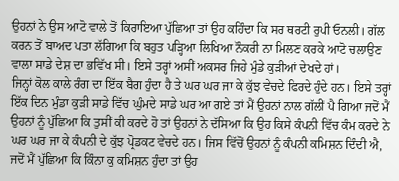ਉਹਨਾਂ ਨੇ ਉਸ ਆਟੋ ਵਾਲੇ ਤੋਂ ਕਿਰਾਇਆ ਪੁੱਛਿਆ ਤਾਂ ਉਹ ਕਹਿੰਦਾ ਕਿ ਸਰ ਥਰਟੀ ਰੁਪੀ ਓਨਲੀ। ਗੱਲ ਕਰਨ ਤੋਂ ਬਾਅਦ ਪਤਾ ਲੱਗਿਆ ਕਿ ਬਹੁਤ ਪੜ੍ਹਿਆ ਲਿਖਿਆ ਨੌਕਰੀ ਨਾ ਮਿਲਣ ਕਰਕੇ ਆਟੋ ਚਲਾਉਣ ਵਾਲਾ ਸਾਡੇ ਦੇਸ਼ ਦਾ ਭਵਿੱਖ ਸੀ। ਇਸੇ ਤਰ੍ਹਾਂ ਅਸੀਂ ਅਕਸਰ ਜਿਹੇ ਮੁੰਡੇ ਕੁੜੀਆਂ ਦੇਖਦੇ ਹਾਂ।
ਜਿਨ੍ਹਾਂ ਕੋਲ ਕਾਲੇ ਰੰਗ ਦਾ ਇੱਕ ਬੈਗ ਹੁੰਦਾ ਹੈ ਤੇ ਘਰ ਘਰ ਜਾ ਕੇ ਕੁੱਝ ਵੇਚਦੇ ਫਿਰਦੇ ਹੁੰਦੇ ਹਨ। ਇਸੇ ਤਰ੍ਹਾਂ ਇੱਕ ਦਿਨ ਮੁੰਡਾ ਕੁੜੀ ਸਾਡੇ ਵਿੱਚ ਘੁੰਮਦੇ ਸਾਡੇ ਘਰ ਆ ਗਏ ਤਾਂ ਮੈਂ ਉਹਨਾਂ ਨਾਲ ਗੱਲੀਂ ਪੈ ਗਿਆ ਜਦੋਂ ਮੈਂ ਉਹਨਾਂ ਨੂੰ ਪੁੱਛਿਆ ਕਿ ਤੁਸੀਂ ਕੀ ਕਰਦੇ ਹੋ ਤਾਂ ਉਹਨਾਂ ਨੇ ਦੱਸਿਆ ਕਿ ਉਹ ਕਿਸੇ ਕੰਪਨੀ ਵਿੱਚ ਕੰਮ ਕਰਦੇ ਨੇ ਘਰ ਘਰ ਜਾ ਕੇ ਕੰਪਨੀ ਦੇ ਕੁੱਝ ਪ੍ਰੋਡਕਟ ਵੇਚਦੇ ਹਨ। ਜਿਸ ਵਿੱਚੋਂ ਉਹਨਾਂ ਨੂੰ ਕੰਪਨੀ ਕਮਿਸ਼ਨ ਦਿੰਦੀ ਐ, ਜਦੋਂ ਮੈਂ ਪੁੱਛਿਆ ਕਿ ਕਿੰਨਾ ਕੁ ਕਮਿਸ਼ਨ ਹੁੰਦਾ ਤਾਂ ਉਹ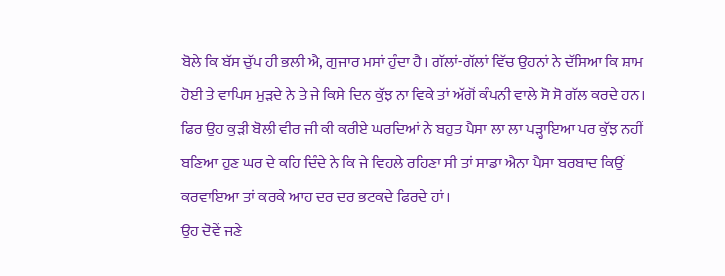ਬੋਲੇ ਕਿ ਬੱਸ ਚੁੱਪ ਹੀ ਭਲੀ ਐ, ਗੁਜਾਰ ਮਸਾਂ ਹੁੰਦਾ ਹੈ। ਗੱਲਾਂ-ਗੱਲਾਂ ਵਿੱਚ ਉਹਨਾਂ ਨੇ ਦੱਸਿਆ ਕਿ ਸ਼ਾਮ ਹੋਈ ਤੇ ਵਾਪਿਸ ਮੁੜਦੇ ਨੇ ਤੇ ਜੇ ਕਿਸੇ ਦਿਨ ਕੁੱਝ ਨਾ ਵਿਕੇ ਤਾਂ ਅੱਗੋਂ ਕੰਪਨੀ ਵਾਲੇ ਸੋ ਸੋ ਗੱਲ ਕਰਦੇ ਹਨ। ਫਿਰ ਉਹ ਕੁੜੀ ਬੋਲੀ ਵੀਰ ਜੀ ਕੀ ਕਰੀਏ ਘਰਦਿਆਂ ਨੇ ਬਹੁਤ ਪੈਸਾ ਲਾ ਲਾ ਪੜ੍ਹਾਇਆ ਪਰ ਕੁੱਝ ਨਹੀਂ ਬਣਿਆ ਹੁਣ ਘਰ ਦੇ ਕਹਿ ਦਿੰਦੇ ਨੇ ਕਿ ਜੇ ਵਿਹਲੇ ਰਹਿਣਾ ਸੀ ਤਾਂ ਸਾਡਾ ਐਨਾ ਪੈਸਾ ਬਰਬਾਦ ਕਿਉਂ ਕਰਵਾਇਆ ਤਾਂ ਕਰਕੇ ਆਹ ਦਰ ਦਰ ਭਟਕਦੇ ਫਿਰਦੇ ਹਾਂ।
ਉਹ ਦੋਵੇਂ ਜਣੇ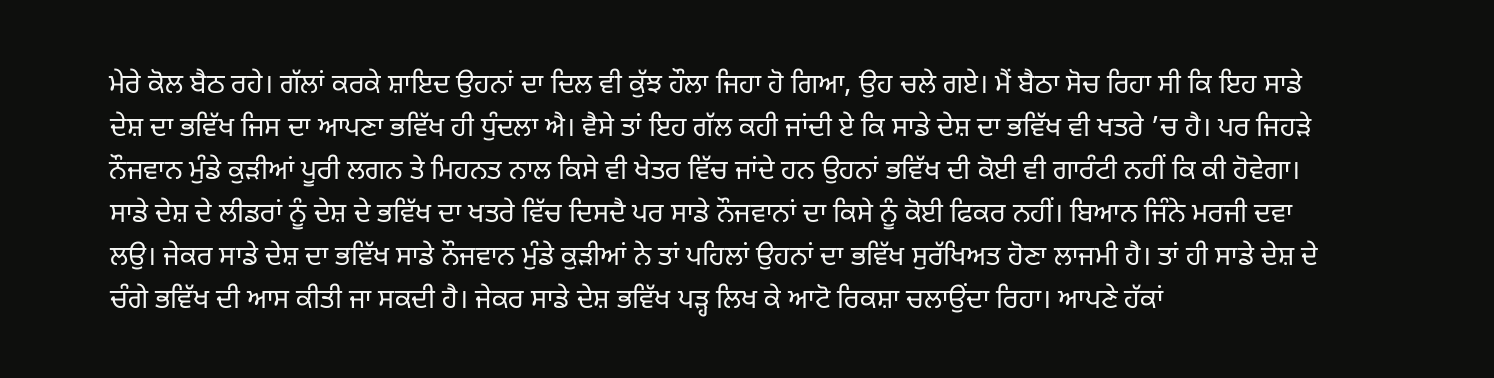ਮੇਰੇ ਕੋਲ ਬੈਠ ਰਹੇ। ਗੱਲਾਂ ਕਰਕੇ ਸ਼ਾਇਦ ਉਹਨਾਂ ਦਾ ਦਿਲ ਵੀ ਕੁੱਝ ਹੌਲਾ ਜਿਹਾ ਹੋ ਗਿਆ, ਉਹ ਚਲੇ ਗਏ। ਮੈਂ ਬੈਠਾ ਸੋਚ ਰਿਹਾ ਸੀ ਕਿ ਇਹ ਸਾਡੇ ਦੇਸ਼ ਦਾ ਭਵਿੱਖ ਜਿਸ ਦਾ ਆਪਣਾ ਭਵਿੱਖ ਹੀ ਧੁੰਦਲਾ ਐ। ਵੈਸੇ ਤਾਂ ਇਹ ਗੱਲ ਕਹੀ ਜਾਂਦੀ ਏ ਕਿ ਸਾਡੇ ਦੇਸ਼ ਦਾ ਭਵਿੱਖ ਵੀ ਖਤਰੇ ’ਚ ਹੈ। ਪਰ ਜਿਹੜੇ ਨੌਜਵਾਨ ਮੁੰਡੇ ਕੁੜੀਆਂ ਪੂਰੀ ਲਗਨ ਤੇ ਮਿਹਨਤ ਨਾਲ ਕਿਸੇ ਵੀ ਖੇਤਰ ਵਿੱਚ ਜਾਂਦੇ ਹਨ ਉਹਨਾਂ ਭਵਿੱਖ ਦੀ ਕੋਈ ਵੀ ਗਾਰੰਟੀ ਨਹੀਂ ਕਿ ਕੀ ਹੋਵੇਗਾ। ਸਾਡੇ ਦੇਸ਼ ਦੇ ਲੀਡਰਾਂ ਨੂੰ ਦੇਸ਼ ਦੇ ਭਵਿੱਖ ਦਾ ਖਤਰੇ ਵਿੱਚ ਦਿਸਦੈ ਪਰ ਸਾਡੇ ਨੌਜਵਾਨਾਂ ਦਾ ਕਿਸੇ ਨੂੰ ਕੋਈ ਫਿਕਰ ਨਹੀਂ। ਬਿਆਨ ਜਿੰਨੇ ਮਰਜੀ ਦਵਾ ਲਉ। ਜੇਕਰ ਸਾਡੇ ਦੇਸ਼ ਦਾ ਭਵਿੱਖ ਸਾਡੇ ਨੌਜਵਾਨ ਮੁੰਡੇ ਕੁੜੀਆਂ ਨੇ ਤਾਂ ਪਹਿਲਾਂ ਉਹਨਾਂ ਦਾ ਭਵਿੱਖ ਸੁਰੱਖਿਅਤ ਹੋਣਾ ਲਾਜਮੀ ਹੈ। ਤਾਂ ਹੀ ਸਾਡੇ ਦੇਸ਼ ਦੇ ਚੰਗੇ ਭਵਿੱਖ ਦੀ ਆਸ ਕੀਤੀ ਜਾ ਸਕਦੀ ਹੈ। ਜੇਕਰ ਸਾਡੇ ਦੇਸ਼ ਭਵਿੱਖ ਪੜ੍ਹ ਲਿਖ ਕੇ ਆਟੋ ਰਿਕਸ਼ਾ ਚਲਾਉਂਦਾ ਰਿਹਾ। ਆਪਣੇ ਹੱਕਾਂ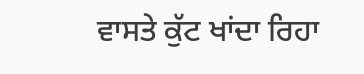ਵਾਸਤੇ ਕੁੱਟ ਖਾਂਦਾ ਰਿਹਾ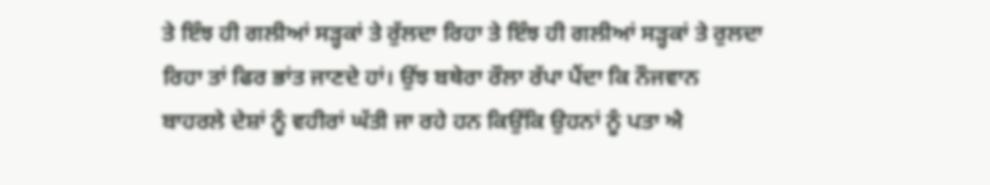ਤੇ ਇੰਝ ਹੀ ਗਲੀਆਂ ਸੜ੍ਹਕਾਂ ਤੇ ਰੁੱਲਦਾ ਰਿਹਾ ਤੇ ਇੰਝ ਹੀ ਗਲੀਆਂ ਸੜ੍ਹਕਾਂ ਤੇ ਰੁਲਦਾ ਰਿਹਾ ਤਾਂ ਫਿਰ ਭਾਂਤ ਜਾਣਦੇ ਹਾਂ। ਉਂਝ ਬਥੇਰਾ ਰੌਲਾ ਰੱਪਾ ਪੈਂਦਾ ਕਿ ਨੌਜਵਾਨ ਬਾਹਰਲੇ ਦੇਸ਼ਾਂ ਨੂੰ ਵਹੀਰਾਂ ਘੱਤੀ ਜਾ ਰਹੇ ਹਨ ਕਿਉਂਕਿ ਉਹਨਾਂ ਨੂੰ ਪਤਾ ਐ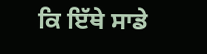ਕਿ ਇੱਥੇ ਸਾਡੇ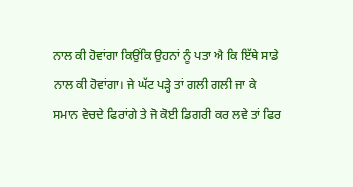ਨਾਲ ਕੀ ਹੋਵਾਂਗਾ ਕਿਉਂਕਿ ਉਹਨਾਂ ਨੂੰ ਪਤਾ ਐ ਕਿ ਇੱਥੇ ਸਾਡੇ ਨਾਲ ਕੀ ਹੋਵਾਂਗਾ। ਜੇ ਘੱਟ ਪੜ੍ਹੇ ਤਾਂ ਗਲੀ ਗਲੀ ਜਾ ਕੇ ਸਮਾਨ ਵੇਚਦੇ ਫਿਰਾਂਗੇ ਤੇ ਜੋ ਕੋਈ ਡਿਗਰੀ ਕਰ ਲਵੇ ਤਾਂ ਫਿਰ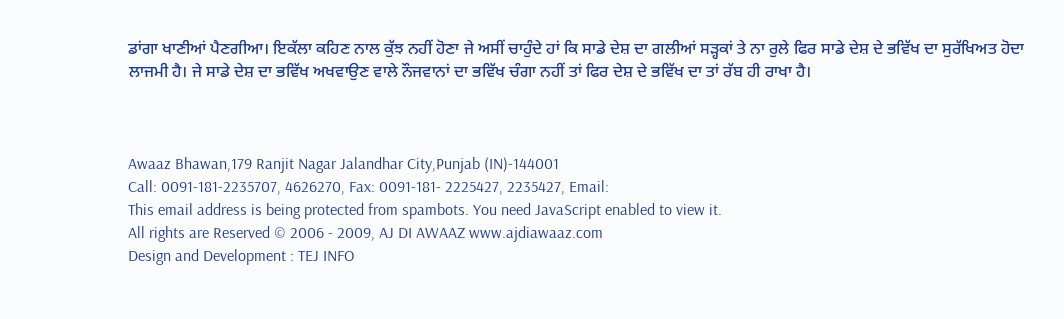ਡਾਂਗਾ ਖਾਣੀਆਂ ਪੈਣਗੀਆ। ਇਕੱਲਾ ਕਹਿਣ ਨਾਲ ਕੁੱਝ ਨਹੀਂ ਹੋਣਾ ਜੇ ਅਸੀਂ ਚਾਹੁੰਦੇ ਹਾਂ ਕਿ ਸਾਡੇ ਦੇਸ਼ ਦਾ ਗਲੀਆਂ ਸੜ੍ਹਕਾਂ ਤੇ ਨਾ ਰੁਲੇ ਫਿਰ ਸਾਡੇ ਦੇਸ਼ ਦੇ ਭਵਿੱਖ ਦਾ ਸੁਰੱਖਿਅਤ ਹੋਦਾ ਲਾਜਮੀ ਹੈ। ਜੇ ਸਾਡੇ ਦੇਸ਼ ਦਾ ਭਵਿੱਖ ਅਖਵਾਉਣ ਵਾਲੇ ਨੌਜਵਾਨਾਂ ਦਾ ਭਵਿੱਖ ਚੰਗਾ ਨਹੀਂ ਤਾਂ ਫਿਰ ਦੇਸ਼ ਦੇ ਭਵਿੱਖ ਦਾ ਤਾਂ ਰੱਬ ਹੀ ਰਾਖਾ ਹੈ।



Awaaz Bhawan,179 Ranjit Nagar Jalandhar City,Punjab (IN)-144001
Call: 0091-181-2235707, 4626270, Fax: 0091-181- 2225427, 2235427, Email:
This email address is being protected from spambots. You need JavaScript enabled to view it.
All rights are Reserved © 2006 - 2009, AJ DI AWAAZ www.ajdiawaaz.com
Design and Development : TEJ INFO